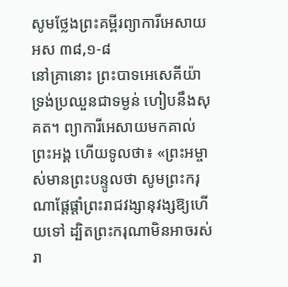សូមថ្លែងព្រះគម្ពីរព្យាការីអេសាយ អស ៣៨,១-៨
នៅគ្រានោះ ព្រះបាទអេសេគីយ៉ា ទ្រង់ប្រឈួនជាទម្ងន់ ហៀបនឹងសុគត។ ព្យាការីអេសាយមកគាល់ព្រះអង្គ ហើយទូលថា៖ «ព្រះអម្ចាស់មានព្រះបន្ទូលថា សូមព្រះករុណាផ្តែផ្តាំព្រះរាជវង្សានុវង្សឱ្យហើយទៅ ដ្បិតព្រះករុណាមិនអាចរស់រា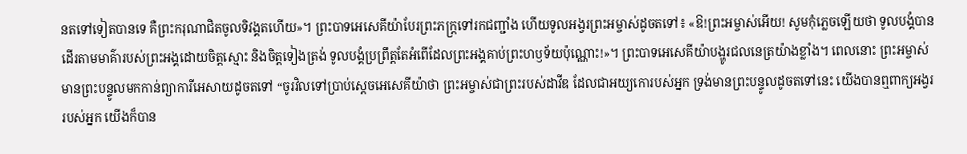នតទៅទៀតបានទេ គឺព្រះករុណាជិតចូលទិវង្គតហើយ»។ ព្រះបាទអេសេគីយ៉ាបែរព្រះភក្ត្រទៅរកជញ្ជាំង ហើយទូលអង្វរព្រះអម្ចាស់ដូចតទៅ៖ «ឱ!ព្រះអម្ចាស់អើយ! សូមកុំភ្លេចឡើយថា ទូលបង្គំបានដើរតាមមាគ៌ារបស់ព្រះអង្គដោយចិត្តស្មោះ និងចិត្តទៀងត្រង់ ទូលបង្គំប្រព្រឹត្តតែអំពើដែលព្រះអង្គគាប់ព្រះហឫទ័យប៉ុណ្ណោះ!»។ ព្រះបាទអេសេគីយ៉ាបង្ហូរជលនេត្រយ៉ាងខ្លាំង។ ពេលនោះ ព្រះអម្ចាស់មានព្រះបន្ទូលមកកាន់ព្យាការីអេសាយដូចតទៅ “ចូរវិលទៅប្រាប់ស្តេចអេសេគីយ៉ាថា ព្រះអម្ចាស់ជាព្រះរបស់ដាវីឌ ដែលជាអយ្យកោរបស់អ្នក ទ្រង់មានព្រះបន្ទូលដូចតទៅនេះ យើងបានឮពាក្យអង្វររបស់អ្នក យើងក៏បាន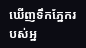ឃើញទឹកភ្នែករបស់អ្ន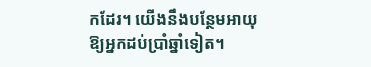កដែរ។ យើងនឹងបន្ថែមអាយុឱ្យអ្នកដប់ប្រាំឆ្នាំទៀត។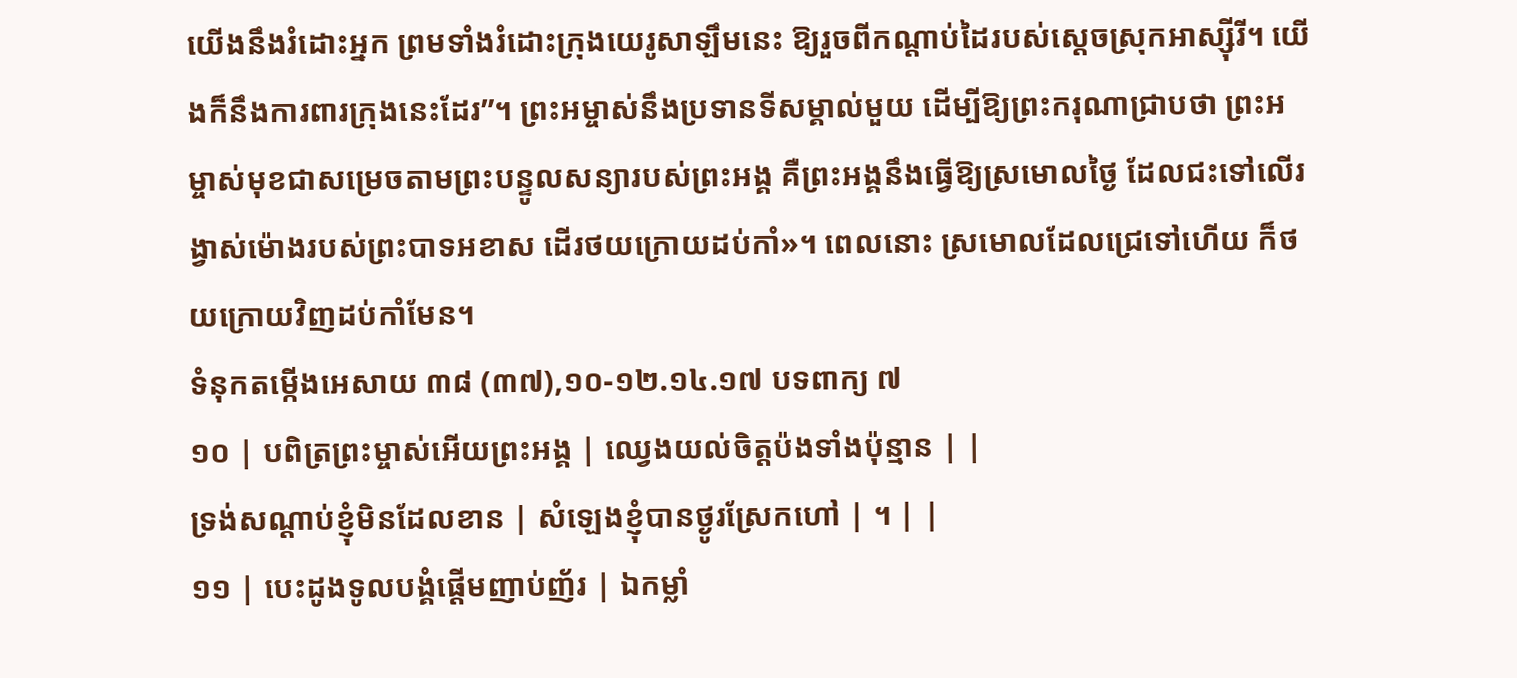យើងនឹងរំដោះអ្នក ព្រមទាំងរំដោះក្រុងយេរូសាឡឹមនេះ ឱ្យរួចពីកណ្តាប់ដៃរបស់ស្តេចស្រុកអាស្ស៊ីរី។ យើងក៏នឹងការពារក្រុងនេះដែរ”។ ព្រះអម្ចាស់នឹងប្រទានទីសម្គាល់មួយ ដើម្បីឱ្យព្រះករុណាជ្រាបថា ព្រះអម្ចាស់មុខជាសម្រេចតាមព្រះបន្ទូលសន្យារបស់ព្រះអង្គ គឺព្រះអង្គនឹងធ្វើឱ្យស្រមោលថ្ងៃ ដែលជះទៅលើរង្វាស់ម៉ោងរបស់ព្រះបាទអខាស ដើរថយក្រោយដប់កាំ»។ ពេលនោះ ស្រមោលដែលជ្រេទៅហើយ ក៏ថយក្រោយវិញដប់កាំមែន។
ទំនុកតម្កើងអេសាយ ៣៨ (៣៧),១០-១២.១៤.១៧ បទពាក្យ ៧
១០ | បពិត្រព្រះម្ចាស់អើយព្រះអង្គ | ឈ្វេងយល់ចិត្តប៉ងទាំងប៉ុន្មាន | |
ទ្រង់សណ្តាប់ខ្ញុំមិនដែលខាន | សំឡេងខ្ញុំបានថ្ងូរស្រែកហៅ | ។ | |
១១ | បេះដូងទូលបង្គំផ្តើមញាប់ញ័រ | ឯកម្លាំ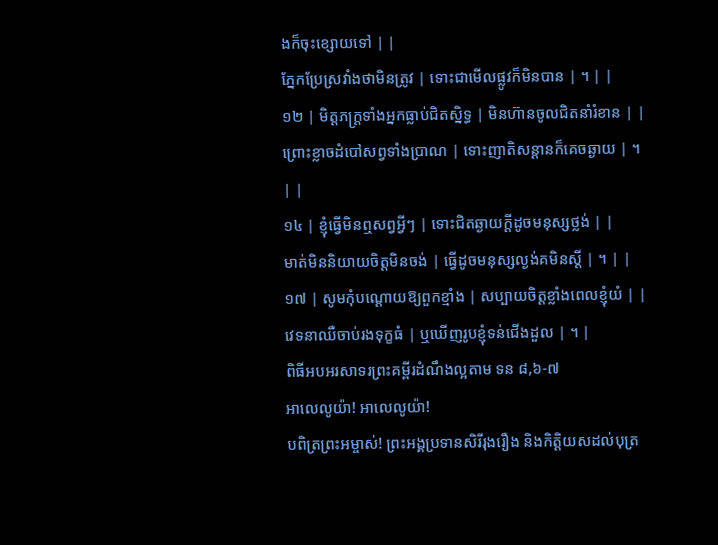ងក៏ចុះខ្សោយទៅ | |
ភ្នែកប្រែស្រវាំងថាមិនត្រូវ | ទោះជាមើលផ្លូវក៏មិនបាន | ។ | |
១២ | មិត្តភក្ត្រទាំងអ្នកធ្លាប់ជិតស្និទ្ធ | មិនហ៊ានចូលជិតនាំរំខាន | |
ព្រោះខ្លាចដំបៅសព្វទាំងប្រាណ | ទោះញាតិសន្តានក៏គេចឆ្ងាយ | ។ | |
១៤ | ខ្ញុំធ្វើមិនឮសព្វអ្វីៗ | ទោះជិតឆ្ងាយក្តីដូចមនុស្សថ្លង់ | |
មាត់មិននិយាយចិត្តមិនចង់ | ធ្វើដូចមនុស្សល្ងង់គមិនស្តី | ។ | |
១៧ | សូមកុំបណ្តោយឱ្យពួកខ្មាំង | សប្បាយចិត្តខ្លាំងពេលខ្ញុំយំ | |
វេទនាឈឺចាប់រងទុក្ខធំ | ឬឃើញរូបខ្ញុំទន់ជើងដួល | ។ |
ពិធីអបអរសាទរព្រះគម្ពីរដំណឹងល្អតាម ទន ៨,៦-៧
អាលេលូយ៉ា! អាលេលូយ៉ា!
បពិត្រព្រះអម្ចាស់! ព្រះអង្គប្រទានសិរីរុងរឿង និងកិត្តិយសដល់បុត្រ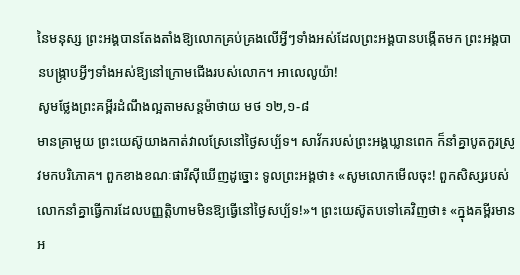នៃមនុស្ស ព្រះអង្គបានតែងតាំងឱ្យលោកគ្រប់គ្រងលើអ្វីៗទាំងអស់ដែលព្រះអង្គបានបង្កើតមក ព្រះអង្គបានបង្ក្រាបអ្វីៗទាំងអស់ឱ្យនៅក្រោមជើងរបស់លោក។ អាលេលូយ៉ា!
សូមថ្លែងព្រះគម្ពីរដំណឹងល្អតាមសន្តម៉ាថាយ មថ ១២,១-៨
មានគ្រាមួយ ព្រះយេស៊ូយាងកាត់វាលស្រែនៅថ្ងៃសប្ប័ទ។ សាវ័ករបស់ព្រះអង្គឃ្លានពេក ក៏នាំគ្នាបូតកួរស្រូវមកបរិភោគ។ ពួកខាងខណៈផារីស៊ីឃើញដូច្នោះ ទូលព្រះអង្គថា៖ «សូមលោកមើលចុះ! ពួកសិស្សរបស់លោកនាំគ្នាធ្វើការដែលបញ្ញត្តិហាមមិនឱ្យធ្វើនៅថ្ងៃសប្ប័ទ!»។ ព្រះយេស៊ូតបទៅគេវិញថា៖ «ក្នុងគម្ពីរមានអ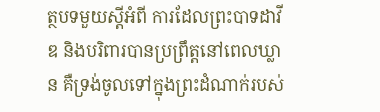ត្ថបទមួយស្តីអំពី ការដែលព្រះបាទដាវីឌ និងបរិពារបានប្រព្រឹត្តនៅពេលឃ្លាន គឺទ្រង់ចូលទៅក្នុងព្រះដំណាក់របស់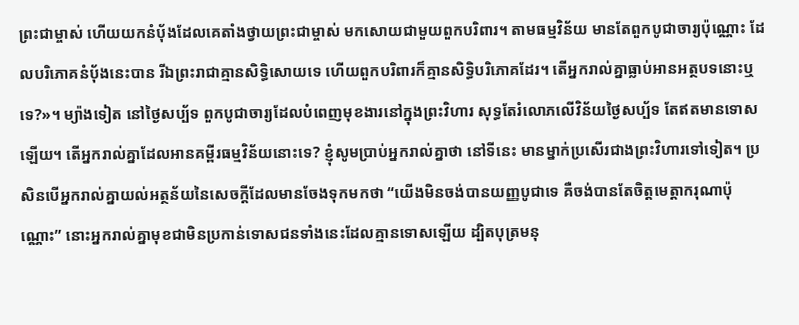ព្រះជាម្ចាស់ ហើយយកនំប័ុងដែលគេតាំងថ្វាយព្រះជាម្ចាស់ មកសោយជាមួយពួកបរិពារ។ តាមធម្មវិន័យ មានតែពួកបូជាចារ្យប៉ុណ្ណោះ ដែលបរិភោគនំប័ុងនេះបាន រីឯព្រះរាជាគ្មានសិទ្ធិសោយទេ ហើយពួកបរិពារក៏គ្មានសិទ្ធិបរិភោគដែរ។ តើអ្នករាល់គ្នាធ្លាប់អានអត្ថបទនោះឬទេ?»។ ម្យ៉ាងទៀត នៅថ្ងៃសប្ប័ទ ពួកបូជាចារ្យដែលបំពេញមុខងារនៅក្នុងព្រះវិហារ សុទ្ធតែរំលោភលើវិន័យថ្ងៃសប្ប័ទ តែឥតមានទោសឡើយ។ តើអ្នករាល់គ្នាដែលអានគម្ពីរធម្មវិន័យនោះទេ? ខ្ញុំសូមប្រាប់អ្នករាល់គ្នាថា នៅទីនេះ មានម្នាក់ប្រសើរជាងព្រះវិហារទៅទៀត។ ប្រសិនបើអ្នករាល់គ្នាយល់អត្ថន័យនៃសេចក្តីដែលមានចែងទុកមកថា “យើងមិនចង់បានយញ្ញបូជាទេ គឺចង់បានតែចិត្តមេត្តាករុណាប៉ុណ្ណោះ” នោះអ្នករាល់គ្នាមុខជាមិនប្រកាន់ទោសជនទាំងនេះដែលគ្មានទោសឡើយ ដ្បិតបុត្រមនុ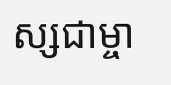ស្សជាម្ចា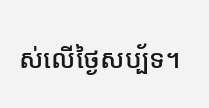ស់លើថ្ងៃសប្ប័ទ។